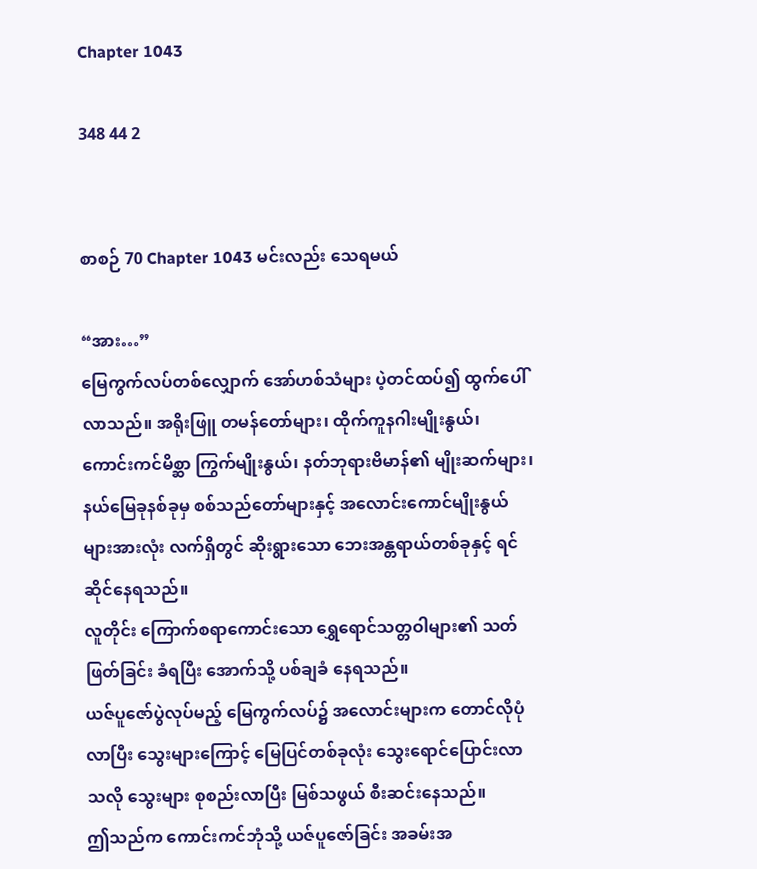Chapter 1043

348 44 2


စာစဉ် 70 Chapter 1043 မင်းလည်း သေရမယ်

“အား…”
မြေကွက်လပ်တစ်လျှောက် အော်ဟစ်သံများ ပဲ့တင်ထပ်၍ ထွက်ပေါ်လာသည်။ အရိုးဖြူ တမန်တော်များ၊ ထိုက်ကူနဂါးမျိုးနွယ်၊ ကောင်းကင်မိစ္ဆာ ကြွက်မျိုးနွယ်၊ နတ်ဘုရားဗိမာန်၏ မျိုးဆက်များ၊ နယ်မြေခုနစ်ခုမှ စစ်သည်တော်များနှင့် အလောင်းကောင်မျိုးနွယ်များအားလုံး လက်ရှိတွင် ဆိုးရွားသော ဘေးအန္တရာယ်တစ်ခုနှင့် ရင်ဆိုင်နေရသည်။
လူတိုင်း ကြောက်စရာကောင်းသော ရွှေရောင်သတ္တဝါများ၏ သတ်ဖြတ်ခြင်း ခံရပြီး အောက်သို့ ပစ်ချခံ နေရသည်။
ယဇ်ပူဇော်ပွဲလုပ်မည့် မြေကွက်လပ်၌ အလောင်းများက တောင်လိုပုံလာပြီး သွေးများကြောင့် မြေပြင်တစ်ခုလုံး သွေးရောင်ပြောင်းလာသလို သွေးများ စုစည်းလာပြီး မြစ်သဖွယ် စီးဆင်းနေသည်။
ဤသည်က ကောင်းကင်ဘုံသို့ ယဇ်ပူဇော်ခြင်း အခမ်းအ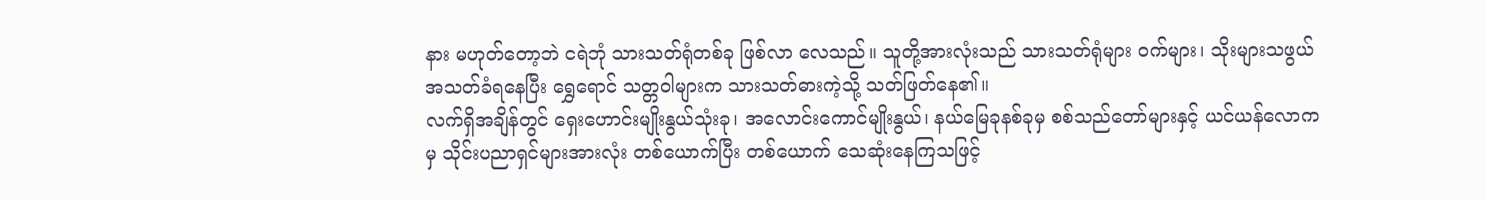နား မဟုတ်တော့ဘဲ ငရဲဘုံ သားသတ်ရုံတစ်ခု ဖြစ်လာ လေသည်။ သူတို့အားလုံးသည် သားသတ်ရုံများ ဝက်များ၊ သိုးများသဖွယ် အသတ်ခံရနေပြီး ရွှေရောင် သတ္တဝါများက သားသတ်ဓားကဲ့သို့ သတ်ဖြတ်နေ၏။
လက်ရှိအချိန်တွင် ရှေးဟောင်းမျိုးနွယ်သုံးခု၊ အလောင်းကောင်မျိုးနွယ်၊ နယ်မြေခုနစ်ခုမှ စစ်သည်တော်များနှင့် ယင်ယန်လောကမှ သိုင်းပညာရှင်များအားလုံး တစ်ယောက်ပြီး တစ်ယောက် သေဆုံးနေကြသဖြင့်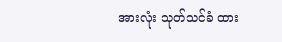အားလုံး သုတ်သင်ခံ ထား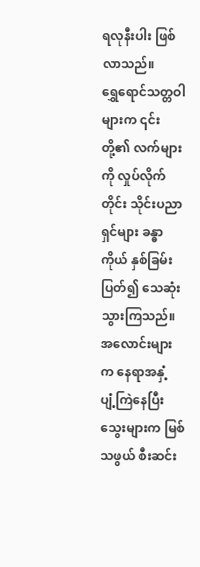ရလုနီးပါး ဖြစ်လာသည်။
ရွှေရောင်သတ္တဝါများက ၎င်းတို့၏ လက်များကို လှုပ်လိုက်တိုင်း သိုင်းပညာရှင်များ ခန္ဓာကိုယ် နှစ်ခြမ်းပြတ်၍ သေဆုံးသွားကြသည်။ အလောင်းများက နေရာအနှံ့ ပျံ့ကြဲနေပြီး သွေးများက မြစ်သဖွယ် စီးဆင်း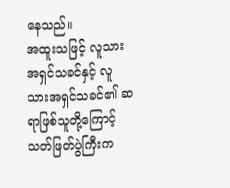နေသည်။
အထူးသဖြင့် လူသားအရှင်သခင်နှင့် လူသားအရှင်သခင်၏ ဆရာဖြစ်သူတို့ကြောင့် သတ်ဖြတ်ပွဲကြီးက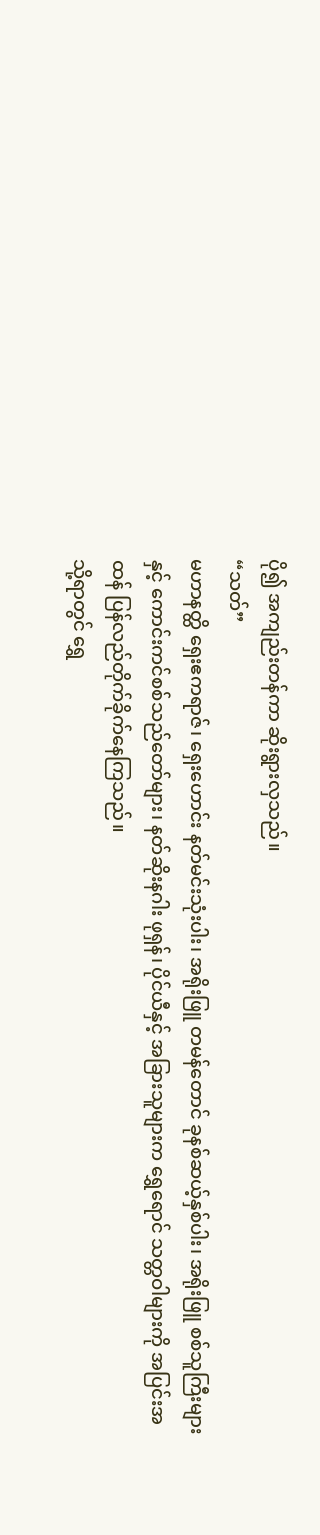ပို၍ အကျည်းတန်ကာ ဆိုးရွားလှသည်။
“သတ်”
မဟာနတ္ထိ ရှေးဧကရာဇ်၊ ရှေးဟောင်း နတ်မင်းသုံးပါး၊ အရိုးဖြူ တမန်တောင် ခုနစ်ဆယ့်နှစ်ပါး၊ အရိုးဖြူ စစ်သူကြီးများနှင့် ကောင်းကင်စစ်သည်တော်များ၊ နတ်ဆိုးနဂါး ဖုရှန်၊ ပိုင်ယီနှင့် အခြားသူများက ရွှေရောင် သတ္တဝါများကို အပြင်းအထန် ပြန်လည်တိုက်ခိုက်နေကြသည်။
သို့ရာတွင် ရွှေ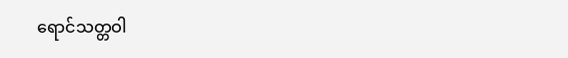ရောင်သတ္တဝါ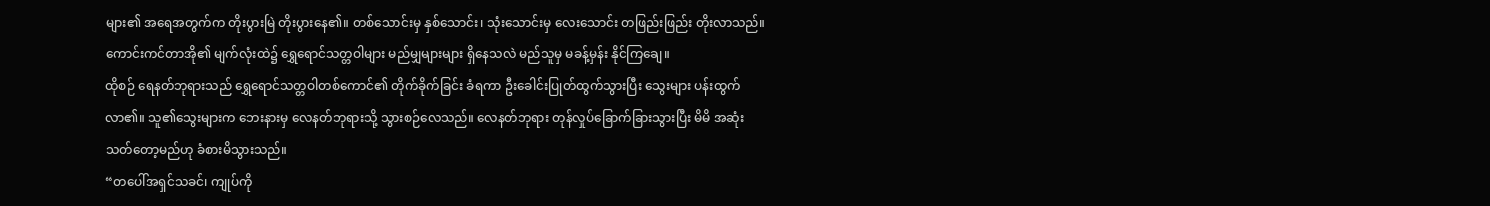များ၏ အရေအတွက်က တိုးပွားမြဲ တိုးပွားနေ၏။ တစ်သောင်းမှ နှစ်သောင်း၊ သုံးသောင်းမှ လေးသောင်း တဖြည်းဖြည်း တိုးလာသည်။
ကောင်းကင်တာအို၏ မျက်လုံးထဲ၌ ရွှေရောင်သတ္တဝါများ မည်မျှများများ ရှိနေသလဲ မည်သူမှ မခန့်မှန်း နိုင်ကြချေ။
ထိုစဉ် ရေနတ်ဘုရားသည် ရွှေရောင်သတ္တဝါတစ်ကောင်၏ တိုက်ခိုက်ခြင်း ခံရကာ ဦးခေါင်းပြုတ်ထွက်သွားပြီး သွေးများ ပန်းထွက်လာ၏။ သူ၏သွေးများက ဘေးနားမှ လေနတ်ဘုရားသို့ သွားစဉ်လေသည်။ လေနတ်ဘုရား တုန်လှုပ်ခြောက်ခြားသွားပြီး မိမိ အဆုံးသတ်တော့မည်ဟု ခံစားမိသွားသည်။
“တပေါ်အရှင်သခင်၊ ကျုပ်ကို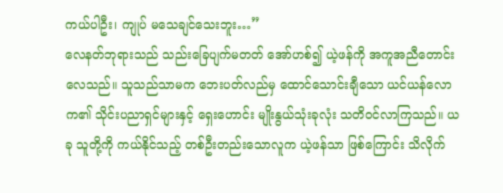ကယ်ပါဦး၊ ကျုပ် မသေချင်သေးဘူး…”
လေနတ်ဘုရားသည် သည်းခြေပျက်မတတ် အော်ဟစ်၍ ယဲ့ဖန်ကို အကူအညီတောင်းလေသည်။ သူသည်သာမက ဘေးပတ်လည်မှ ထောင်သောင်းချီသော ယင်ယန်လောက၏ သိုင်းပညာရှင်များနှင့် ရှေးဟောင်း မျိုးနွယ်သုံးခုလုံး သတိဝင်လာကြသည်။ ယခု သူတို့ကို ကယ်နိုင်သည့် တစ်ဦးတည်းသောလူက ယဲ့ဖန်သာ ဖြစ်ကြောင်း သိလိုက်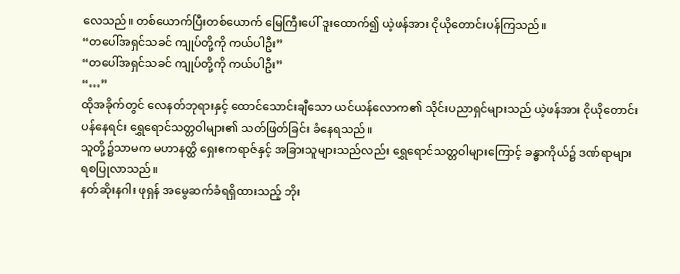လေသည်။ တစ်ယောက်ပြီးတစ်ယောက် မြေကြီးပေါ် ဒူးထောက်၍ ယဲ့ဖန်အား ငိုယိုတောင်းပန်ကြသည်။
“တပေါ်အရှင်သခင် ကျုပ်တို့ကို ကယ်ပါဦး”
“တပေါ်အရှင်သခင် ကျုပ်တို့ကို ကယ်ပါဦး”
“…”
ထိုအခိုက်တွင် လေနတ်ဘုရားနှင့် ထောင်သောင်းချီသော ယင်ယန်လောက၏ သိုင်းပညာရှင်များသည် ယဲ့ဖန်အား ငိုယိုတောင်းပန်နေရင်း ရွှေရောင်သတ္တဝါများ၏ သတ်ဖြတ်ခြင်း ခံနေရသည်။
သူတို့၌သာမက မဟာနတ္ထိ ရှေးဧကရာဇ်နှင့် အခြားသူများသည်လည်း ရွှေရောင်သတ္တဝါများကြောင့် ခန္ဓာကိုယ်၌ ဒဏ်ရာများ ရစပြုလာသည်။
နတ်ဆိုးနဂါး ဖုရှန် အမွေဆက်ခံရရှိထားသည့် ဘိုး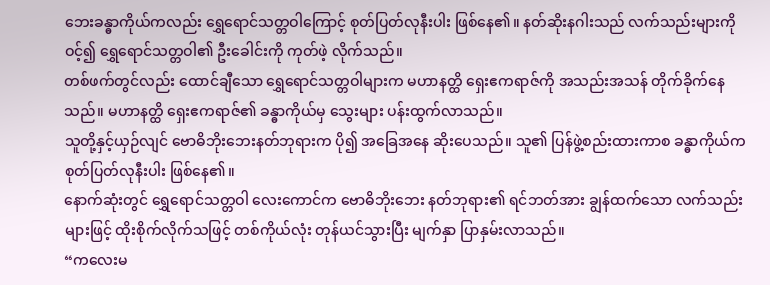ဘေးခန္ဓာကိုယ်ကလည်း ရွှေရောင်သတ္တဝါကြောင့် စုတ်ပြတ်လုနီးပါး ဖြစ်နေ၏။ နတ်ဆိုးနဂါးသည် လက်သည်းများကိုဝင့်၍ ရွှေရောင်သတ္တဝါ၏ ဦးခေါင်းကို ကုတ်ဖဲ့ လိုက်သည်။
တစ်ဖက်တွင်လည်း ထောင်ချီသော ရွှေရောင်သတ္တဝါများက မဟာနတ္ထိ ရှေးဧကရာဇ်ကို အသည်းအသန် တိုက်ခိုက်နေသည်။ မဟာနတ္ထိ ရှေးဧကရာဇ်၏ ခန္ဓာကိုယ်မှ သွေးများ ပန်းထွက်လာသည်။
သူတို့နှင့်ယှဉ်လျင် ဗောဓိဘိုးဘေးနတ်ဘုရားက ပို၍ အခြေအနေ ဆိုးပေသည်။ သူ၏ ပြန်ဖွဲ့စည်းထားကာစ ခန္ဓာကိုယ်က စုတ်ပြတ်လုနီးပါး ဖြစ်နေ၏။
နောက်ဆုံးတွင် ရွှေရောင်သတ္တဝါ လေးကောင်က ဗောဓိဘိုးဘေး နတ်ဘုရား၏ ရင်ဘတ်အား ချွန်ထက်သော လက်သည်းများဖြင့် ထိုးစိုက်လိုက်သဖြင့် တစ်ကိုယ်လုံး တုန်ယင်သွားပြီး မျက်နှာ ပြာနှမ်းလာသည်။
“ကလေးမ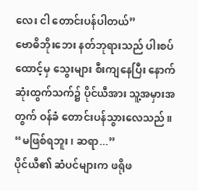လေး ငါ တောင်းပန်ပါတယ်”
ဗောဓိဘိုးဘေး နတ်ဘုရားသည် ပါးစပ်ထောင့်မှ သွေးများ စီးကျနေပြီး နောက်ဆုံးထွက်သက်၌ ပိုင်ယီအား သူ့အမှားအတွက် ဝန်ခံ တောင်းပန်သွားလေသည်။
“မဖြစ်ရဘူး၊ ဆရာ...”
ပိုင်ယီ၏ ဆံပင်များက ဖရိုဖ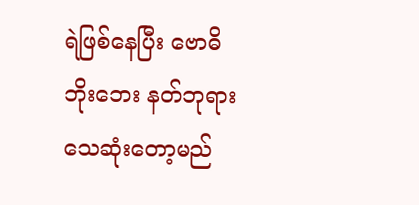ရဲဖြစ်နေပြီး ဗောဓိဘိုးဘေး နတ်ဘုရား သေဆုံးတော့မည်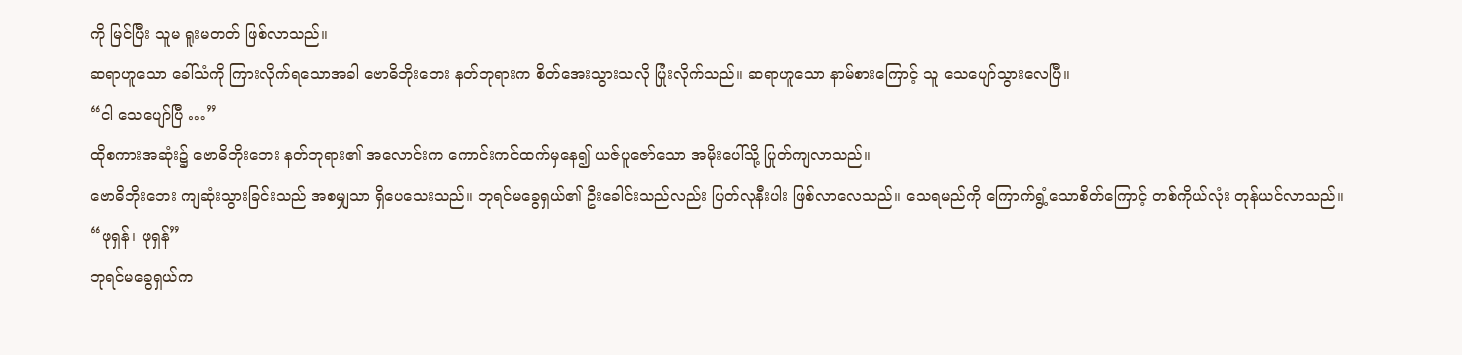ကို မြင်ပြီး သူမ ရူးမတတ် ဖြစ်လာသည်။
ဆရာဟူသော ခေါ်သံကို ကြားလိုက်ရသောအခါ ဗောဓိဘိုးဘေး နတ်ဘုရားက စိတ်အေးသွားသလို ပြုံးလိုက်သည်။ ဆရာဟူသော နာမ်စားကြောင့် သူ သေပျော်သွားလေပြီ။
“ငါ သေပျော်ပြီ …”
ထိုစကားအဆုံး၌ ဗောဓိဘိုး‌ဘေး နတ်ဘုရား၏ အလောင်းက ကောင်းကင်ထက်မှနေ၍ ယဇ်ပူဇော်သော အမိုးပေါ်သို့ ပြုတ်ကျလာသည်။
ဗောဓိဘိုးဘေး ကျဆုံးသွားခြင်းသည် အစမျှသာ ရှိပေသေးသည်။ ဘုရင်မခွေရှယ်၏ ဦးခေါင်းသည်လည်း ပြတ်လုနီးပါး ဖြစ်လာလေသည်။ သေရမည်ကို ကြောက်ရွံ့သောစိတ်ကြောင့် တစ်ကိုယ်လုံး တုန်ယင်လာသည်။
“ဖုရှန်၊ ဖုရှန်”
ဘုရင်မခွေရှယ်က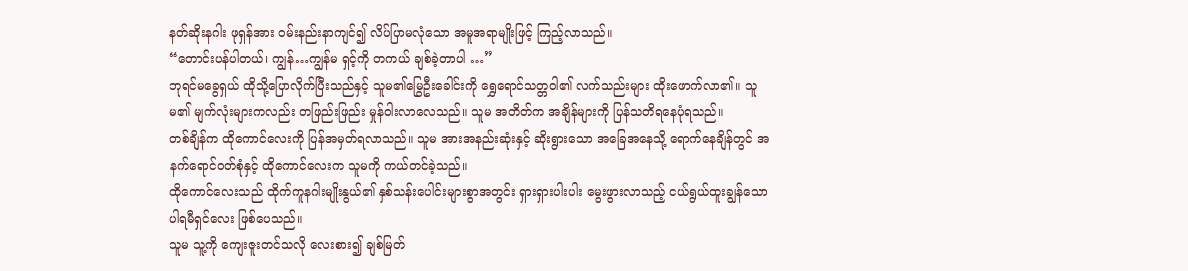နတ်ဆိုးနဂါး ဖုရှန်အား ဝမ်းနည်းနာကျင်၍ လိပ်ပြာမလုံသော အမူအရာမျိုးဖြင့် ကြည့်လာသည်။
“တောင်းပန်ပါတယ်၊ ကျွန်…ကျွန်မ ရှင့်ကို တကယ် ချစ်ခဲ့တာပါ …”
ဘုရင်မခွေရှယ် ထိုသို့ပြောလိုက်ပြီးသည်နှင့် သူမ၏မြွေဦးခေါင်းကို ရွှေရောင်သတ္တဝါ၏ လက်သည်းများ ထိုးဖောက်လာ၏။ သူမ၏ မျက်လုံးများကလည်း တဖြည်းဖြည်း မှုန်ဝါးလာလေသည်။ သူမ အတိတ်က အချိန်များကို ပြန်သတိရနေပုံရသည်။
တစ်ချိန်က ထိုကောင်လေးကို ပြန်အမှတ်ရလာသည်။ သူမ အားအနည်းဆုံးနှင့် ဆိုးရွားသော အခြေအနေသို့ ရောက်နေချိန်တွင် အနက်ရောင်ဝတ်စုံနှင့် ထိုကောင်လေးက သူမကို ကယ်တင်ခဲ့သည်။
ထိုကောင်လေးသည် ထိုက်ကူနဂါးမျိုးနွယ်၏ နှစ်သန်းပေါင်းများစွာအတွင်း ရှားရှားပါးပါး မွေးဖွားလာသည့် ငယ်ရွယ်ထူးချွန်သော ပါရမီရှင်လေး ဖြစ်ပေသည်။
သူမ သူ့ကို ကျေးဇူးတင်သလို လေးစား၍ ချစ်မြတ်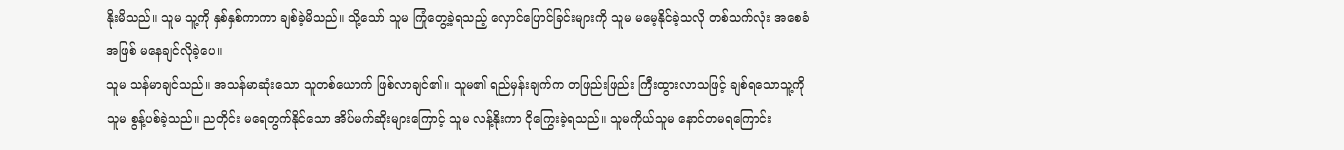နိုးမိသည်။ သူမ သူ့ကို နှစ်နှစ်ကာကာ ချစ်ခဲ့မိသည်။ သို့သော် သူမ ကြုံတွေ့ခဲ့ရသည့် လှောင်ပြောင်ခြင်းများကို သူမ မမေ့နိုင်ခဲ့သလို တစ်သက်လုံး အစေခံအဖြစ် မနေချင်လိုခဲ့ပေ။
သူမ သန်မာချင်သည်။ အသန်မာဆုံးသော သူတစ်ယောက် ဖြစ်လာချင်၏။ သူမ၏ ရည်မှန်းချက်က တဖြည်းဖြည်း ကြီးထွားလာသဖြင့် ချစ်ရသောသူ့ကို သူမ စွန့်ပစ်ခဲ့သည်။ ညတိုင်း မရေတွက်နိုင်သော အိပ်မက်ဆိုးများကြောင့် သူမ လန့်နိုးကာ ငိုကြွေးခဲ့ရသည်။ သူမကိုယ်သူမ နောင်တမရကြောင်း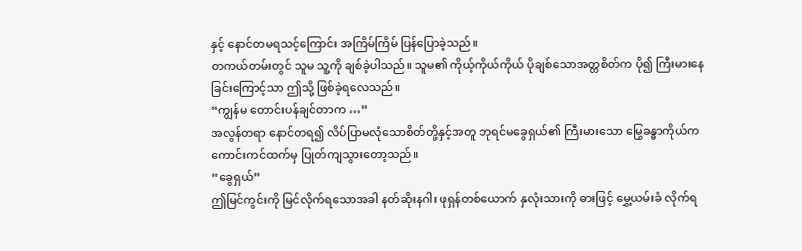နှင့် နောင်တမရသင့်ကြောင်း အကြိမ်ကြိမ် ပြန်ပြောခဲ့သည်။
တကယ်တမ်းတွင် သူမ သူ့ကို ချစ်ခဲ့ပါသည်။ သူမ၏ ကိုယ့်ကိုယ်ကိုယ် ပိုချစ်သောအတ္တစိတ်က ပို၍ ကြီးမားနေခြင်းကြောင့်သာ ဤသို့ ဖြစ်ခဲ့ရလေသည်။
“ကျွန်မ တောင်းပန်ချင်တာက …”
အလွန်တရာ နောင်တရ၍ လိပ်ပြာမလုံသောစိတ်တို့နှင့်အတူ ဘုရင်မခွေရှယ်၏ ကြီးမားသော မြွေခန္ဓာကိုယ်က ကောင်းကင်ထက်မှ ပြုတ်ကျသွားတော့သည်။
“ခွေရှယ်”
ဤမြင်ကွင်းကို မြင်လိုက်ရသောအခါ နတ်ဆိုးနဂါး ဖုရှန်တစ်ယောက် နှလုံးသားကို ဓားဖြင့် မွှေ့ယမ်းခံ လိုက်ရ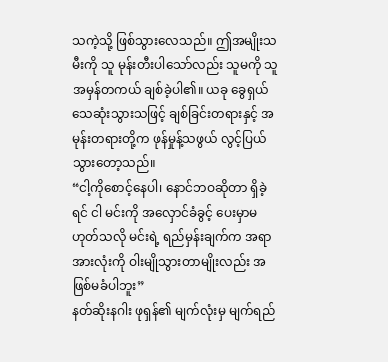သကဲ့သို့ ဖြစ်သွားလေသည်။ ဤအမျိုးသမီးကို သူ မုန်းတီးပါသော်လည်း သူမကို သူ အမှန်တကယ် ချစ်ခဲ့ပါ၏။ ယခု ခွေရှယ် သေဆုံးသွားသဖြင့် ချစ်ခြင်းတရားနှင့် အမုန်းတရားတို့က ဖုန်မှုန့်သဖွယ် လွင့်ပြယ် သွားတော့သည်။
“ငါ့ကိုစောင့်နေပါ၊ နောင်ဘဝဆိုတာ ရှိခဲ့ရင် ငါ မင်းကို အလှောင်ခံခွင့် ပေးမှာမဟုတ်သလို မင်းရဲ့ ရည်မှန်းချက်က အရာအားလုံးကို ဝါးမျိုသွားတာမျိုးလည်း အဖြစ်မခံပါဘူး”
နတ်ဆိုးနဂါး ဖုရှန်၏ မျက်လုံးမှ မျက်ရည်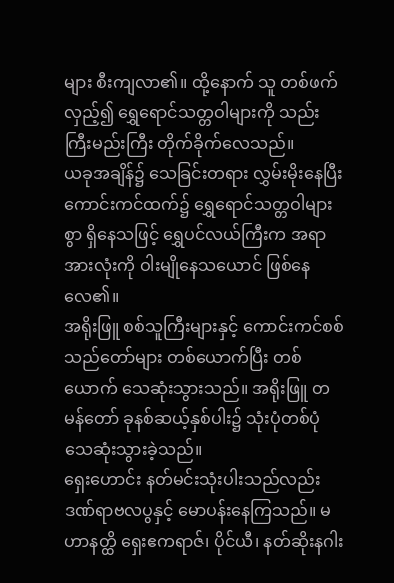များ စီးကျလာ၏။ ထို့နောက် သူ တစ်ဖက်လှည့်၍ ရွှေရောင်သတ္တဝါများကို သည်းကြီးမည်းကြီး တိုက်ခိုက်လေသည်။
ယခုအချိန်၌ သေခြင်းတရား လွှမ်းမိုးနေပြီး ကောင်းကင်ထက်၌ ရွှေရောင်သတ္တဝါများစွာ ရှိနေသဖြင့် ရွှေပင်လယ်ကြီးက အရာအားလုံးကို ဝါးမျိုနေသယောင် ဖြစ်နေလေ၏။
အရိုးဖြူ စစ်သူကြီးများနှင့် ကောင်းကင်စစ်သည်တော်များ တစ်ယောက်ပြီး တစ်ယောက် သေဆုံးသွားသည်။ အရိုးဖြူ တမန်တော် ခုနစ်ဆယ့်နှစ်ပါး၌ သုံးပုံတစ်ပုံ သေဆုံးသွားခဲ့သည်။
ရှေးဟောင်း နတ်မင်းသုံးပါးသည်လည်း ဒဏ်ရာဗလပွနှင့် မောပန်းနေကြသည်။ မဟာနတ္ထိ ရှေးဧကရာဇ်၊ ပိုင်ယီ၊ နတ်ဆိုးနဂါး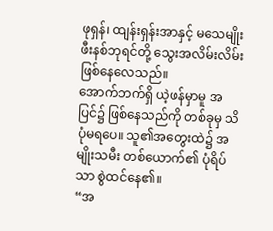ဖုရှန်၊ ထျန်းရှန်းအာနှင့် မသေမျိုး ဖီးနစ်ဘုရင်တို့ သွေးအလိမ်းလိမ်း ဖြစ်နေလေသည်။
အောက်ဘက်ရှိ ယဲ့ဖန်မှာမူ အပြင်၌ ဖြစ်နေသည်ကို တစ်ခုမှ သိပုံမရပေ။ သူ၏အတွေးထဲ၌ အမျိုးသမီး တစ်ယောက်၏ ပုံရိပ်သာ စွဲထင်နေ၏။
“အ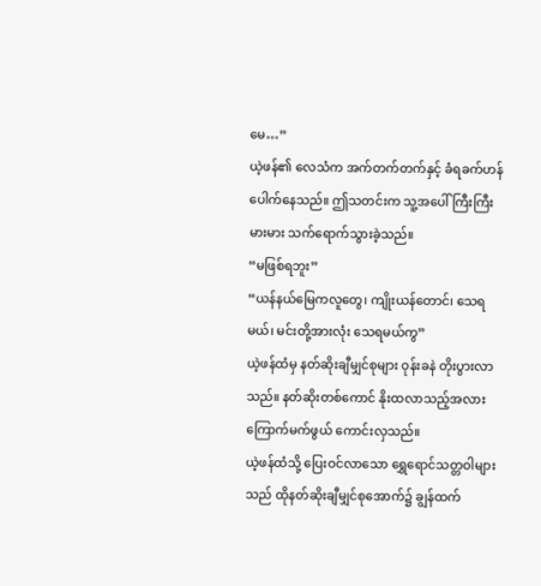မေ…”
ယဲ့ဖန်၏ လေသံက အက်တက်တက်နှင့် ခံရခက်ဟန် ပေါက်နေသည်။ ဤသတင်းက သူ့အပေါ် ကြီးကြီးမားမား သက်ရောက်သွားခဲ့သည်။
“မဖြစ်ရဘူး”
“ယန်နယ်မြေကလူတွေ၊ ကျိုးယန်တောင်၊ သေရမယ်၊ မင်းတို့အားလုံး သေရမယ်ကွ”
ယဲ့ဖန်ထံမှ နတ်ဆိုးချီမျှင်စုများ ဝုန်းခနဲ တိုးပွားလာသည်။ နတ်ဆိုးတစ်ကောင် နိုးထလာသည့်အလား ကြောက်မက်ဖွယ် ကောင်းလှသည်။
ယဲ့ဖန်ထံသို့ ပြေးဝင်လာသော ရွှေရောင်သတ္တဝါများသည် ထိုနတ်ဆိုးချီမျှင်စုအောက်၌ ချွန်ထက်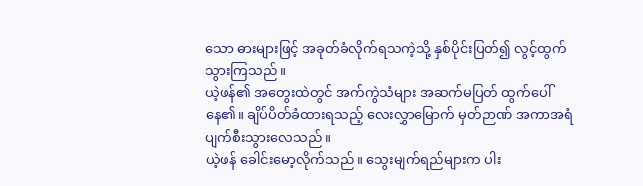သော ဓားများဖြင့် အခုတ်ခံလိုက်ရသကဲ့သို့ နှစ်ပိုင်းပြတ်၍ လွင့်ထွက်သွားကြသည်။
ယဲ့ဖန်၏ အတွေးထဲတွင် အက်ကွဲသံများ အဆက်မပြတ် ထွက်ပေါ်နေ၏။ ချိပ်ပိတ်ခံထားရသည့် လေးလွှာမြောက် မှတ်ဉာဏ် အကာအရံ ပျက်စီးသွားလေသည်။
ယဲ့ဖန် ခေါင်းမော့လိုက်သည်။ သွေးမျက်ရည်များက ပါး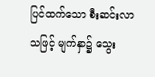ပြင်ထက်သော စီးဆင်းလာသဖြင့် မျက်နှာ၌ သွေး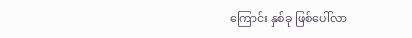ကြောင်း နှစ်ခု ဖြစ်ပေါ်လာ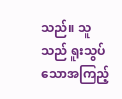သည်။ သူသည် ရူးသွပ်သောအကြည့်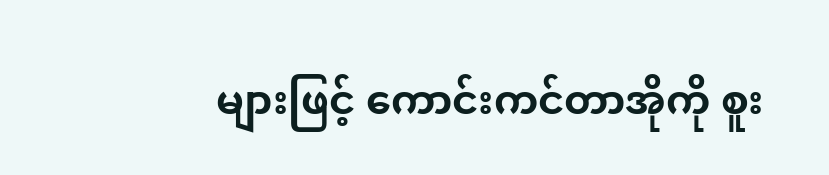များဖြင့် ကောင်းကင်တာအိုကို စူး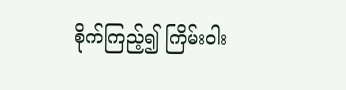စိုက်ကြည့်၍ ကြိမ်းဝါး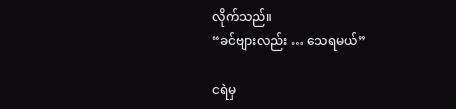လိုက်သည်။
“ခင်ဗျားလည်း … သေရမယ်”

ငရဲမှ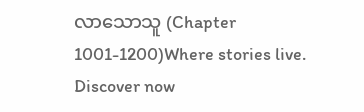လာသောသူ (Chapter 1001-1200)Where stories live. Discover now